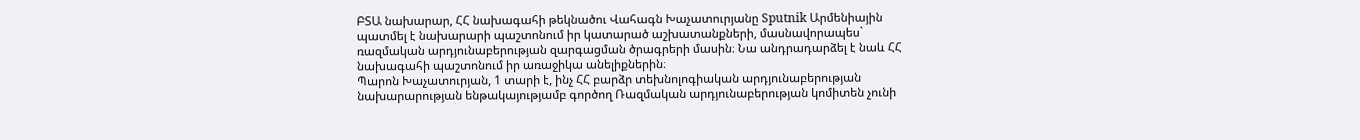ԲՏԱ նախարար, ՀՀ նախագահի թեկնածու Վահագն Խաչատուրյանը Sputnik Արմենիային պատմել է նախարարի պաշտոնում իր կատարած աշխատանքների, մասնավորապես` ռազմական արդյունաբերության զարգացման ծրագրերի մասին։ Նա անդրադարձել է նաև ՀՀ նախագահի պաշտոնում իր առաջիկա անելիքներին։
Պարոն Խաչատուրյան, 1 տարի է, ինչ ՀՀ բարձր տեխնոլոգիական արդյունաբերության նախարարության ենթակայությամբ գործող Ռազմական արդյունաբերության կոմիտեն չունի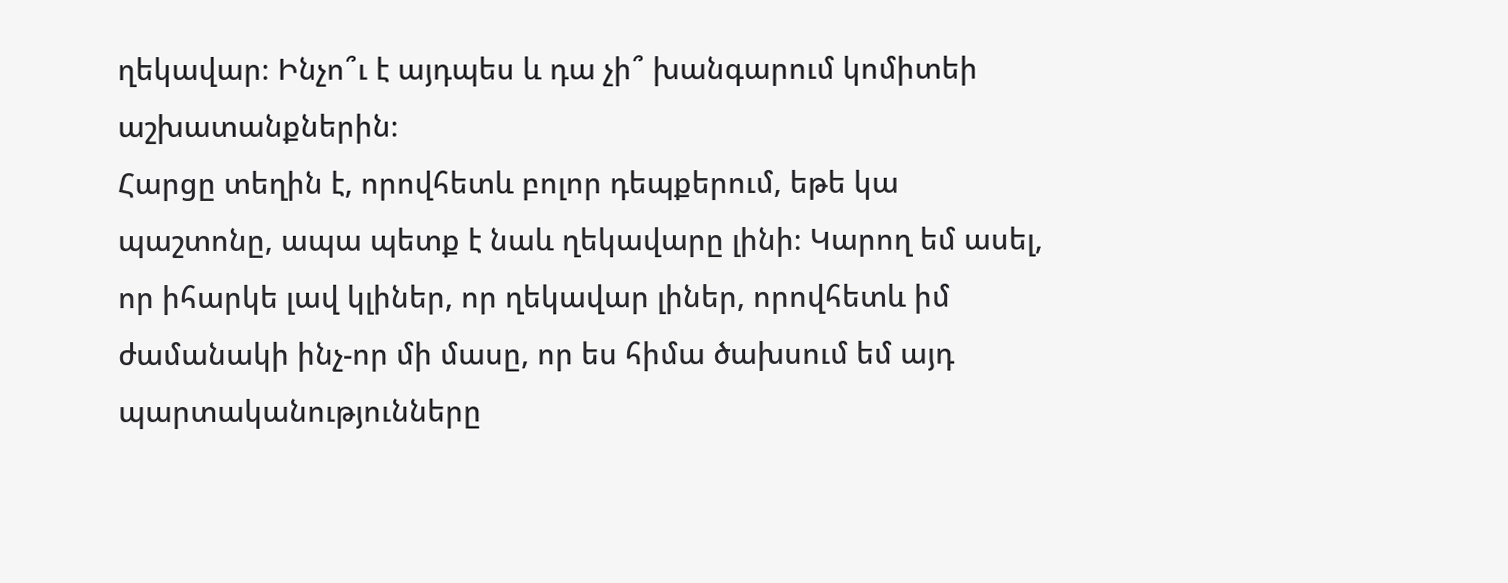ղեկավար։ Ինչո՞ւ է այդպես և դա չի՞ խանգարում կոմիտեի աշխատանքներին։
Հարցը տեղին է, որովհետև բոլոր դեպքերում, եթե կա պաշտոնը, ապա պետք է նաև ղեկավարը լինի։ Կարող եմ ասել, որ իհարկե լավ կլիներ, որ ղեկավար լիներ, որովհետև իմ ժամանակի ինչ-որ մի մասը, որ ես հիմա ծախսում եմ այդ պարտականությունները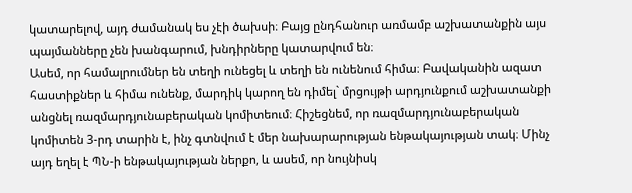կատարելով, այդ ժամանակ ես չէի ծախսի։ Բայց ընդհանուր առմամբ աշխատանքին այս պայմանները չեն խանգարում, խնդիրները կատարվում են։
Ասեմ, որ համալրումներ են տեղի ունեցել և տեղի են ունենում հիմա։ Բավականին ազատ հաստիքներ և հիմա ունենք, մարդիկ կարող են դիմել` մրցույթի արդյունքում աշխատանքի անցնել ռազմարդյունաբերական կոմիտեում։ Հիշեցնեմ, որ ռազմարդյունաբերական կոմիտեն 3-րդ տարին է, ինչ գտնվում է մեր նախարարության ենթակայության տակ։ Մինչ այդ եղել է ՊՆ-ի ենթակայության ներքո, և ասեմ, որ նույնիսկ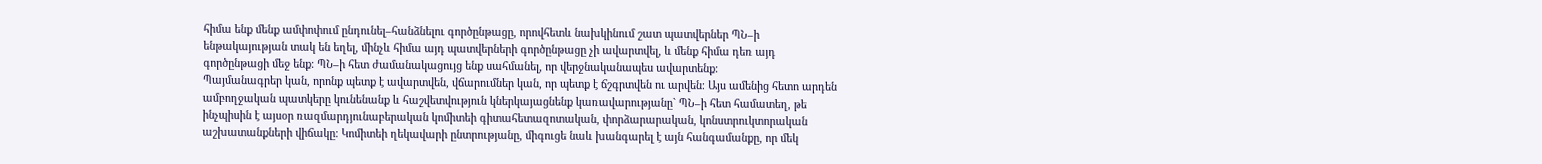հիմա ենք մենք ամփոփում ընդունել–հանձնելու գործընթացը, որովհետև նախկինում շատ պատվերներ ՊՆ–ի ենթակայության տակ են եղել, մինչև հիմա այդ պատվերների գործընթացը չի ավարտվել, և մենք հիմա դեռ այդ գործընթացի մեջ ենք։ ՊՆ–ի հետ ժամանակացույց ենք սահմանել, որ վերջնականապես ավարտենք։
Պայմանագրեր կան, որոնք պետք է ավարտվեն, վճարումներ կան, որ պետք է ճշգրտվեն ու արվեն։ Այս ամենից հետո արդեն ամբողջական պատկերը կունենանք և հաշվետվություն կներկայացնենք կառավարությանը` ՊՆ–ի հետ համատեղ, թե ինչպիսին է այսօր ռազմարդյունաբերական կոմիտեի գիտահետազոտական, փորձարարական, կոնստրուկտորական աշխատանքների վիճակը։ Կոմիտեի ղեկավարի ընտրությանը, միգուցե նաև խանգարել է այն հանգամանքը, որ մեկ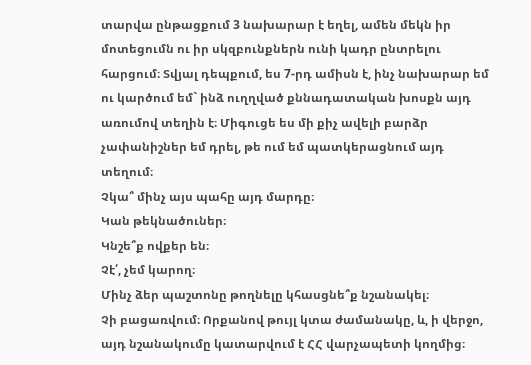տարվա ընթացքում 3 նախարար է եղել, ամեն մեկն իր մոտեցումն ու իր սկզբունքներն ունի կադր ընտրելու հարցում։ Տվյալ դեպքում, ես 7-րդ ամիսն է, ինչ նախարար եմ ու կարծում եմ` ինձ ուղղված քննադատական խոսքն այդ առումով տեղին է։ Միգուցե ես մի քիչ ավելի բարձր չափանիշներ եմ դրել, թե ում եմ պատկերացնում այդ տեղում։
Չկա՞ մինչ այս պահը այդ մարդը։
Կան թեկնածուներ։
Կնշե՞ք ովքեր են։
Չէ՛, չեմ կարող։
Մինչ ձեր պաշտոնը թողնելը կհասցնե՞ք նշանակել։
Չի բացառվում։ Որքանով թույլ կտա ժամանակը, և, ի վերջո, այդ նշանակումը կատարվում է ՀՀ վարչապետի կողմից։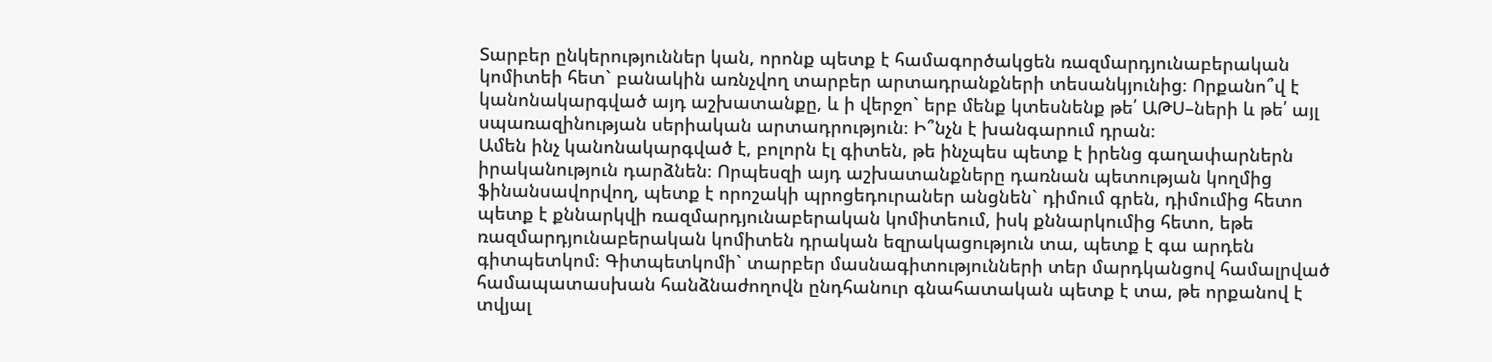Տարբեր ընկերություններ կան, որոնք պետք է համագործակցեն ռազմարդյունաբերական կոմիտեի հետ` բանակին առնչվող տարբեր արտադրանքների տեսանկյունից։ Որքանո՞վ է կանոնակարգված այդ աշխատանքը, և ի վերջո` երբ մենք կտեսնենք թե՛ ԱԹՍ–ների և թե՛ այլ սպառազինության սերիական արտադրություն։ Ի՞նչն է խանգարում դրան։
Ամեն ինչ կանոնակարգված է, բոլորն էլ գիտեն, թե ինչպես պետք է իրենց գաղափարներն իրականություն դարձնեն։ Որպեսզի այդ աշխատանքները դառնան պետության կողմից ֆինանսավորվող, պետք է որոշակի պրոցեդուրաներ անցնեն` դիմում գրեն, դիմումից հետո պետք է քննարկվի ռազմարդյունաբերական կոմիտեում, իսկ քննարկումից հետո, եթե ռազմարդյունաբերական կոմիտեն դրական եզրակացություն տա, պետք է գա արդեն գիտպետկոմ։ Գիտպետկոմի` տարբեր մասնագիտությունների տեր մարդկանցով համալրված համապատասխան հանձնաժողովն ընդհանուր գնահատական պետք է տա, թե որքանով է տվյալ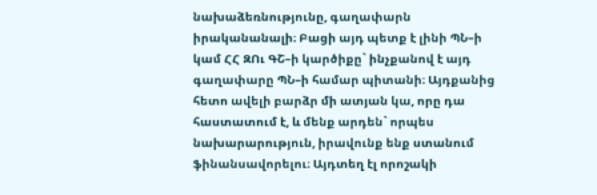նախաձեռնությունը, գաղափարն իրականանալի։ Բացի այդ պետք է լինի ՊՆ–ի կամ ՀՀ ԶՈւ ԳՇ–ի կարծիքը` ինչքանով է այդ գաղափարը ՊՆ–ի համար պիտանի։ Այդքանից հետո ավելի բարձր մի ատյան կա, որը դա հաստատում է, և մենք արդեն` որպես նախարարություն, իրավունք ենք ստանում ֆինանսավորելու։ Այդտեղ էլ որոշակի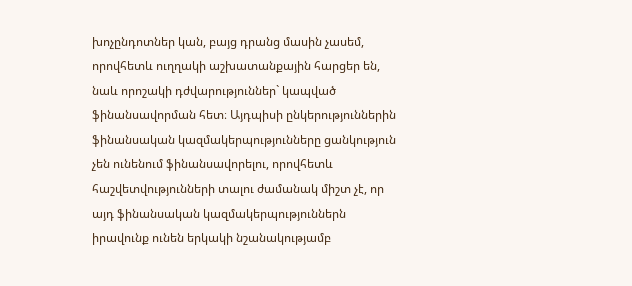խոչընդոտներ կան, բայց դրանց մասին չասեմ, որովհետև ուղղակի աշխատանքային հարցեր են, նաև որոշակի դժվարություններ` կապված ֆինանսավորման հետ։ Այդպիսի ընկերություններին ֆինանսական կազմակերպությունները ցանկություն չեն ունենում ֆինանսավորելու, որովհետև հաշվետվությունների տալու ժամանակ միշտ չէ, որ այդ ֆինանսական կազմակերպություններն իրավունք ունեն երկակի նշանակությամբ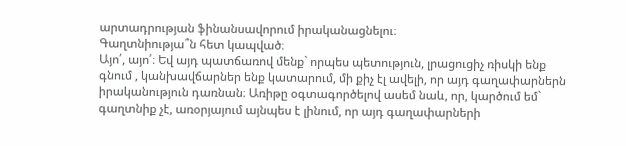արտադրության ֆինանսավորում իրականացնելու։
Գաղտնիությա՞ն հետ կապված։
Այո՛, այո՛։ Եվ այդ պատճառով մենք` որպես պետություն, լրացուցիչ ռիսկի ենք գնում , կանխավճարներ ենք կատարում, մի քիչ էլ ավելի, որ այդ գաղափարներն իրականություն դառնան։ Առիթը օգտագործելով ասեմ նաև, որ, կարծում եմ` գաղտնիք չէ, առօրյայում այնպես է լինում, որ այդ գաղափարների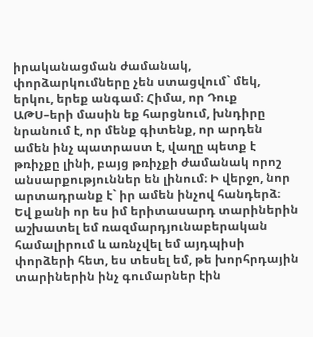իրականացման ժամանակ, փորձարկումները չեն ստացվում` մեկ, երկու, երեք անգամ։ Հիմա, որ Դուք ԱԹՍ–երի մասին եք հարցնում, խնդիրը նրանում է, որ մենք գիտենք, որ արդեն ամեն ինչ պատրաստ է, վաղը պետք է թռիչքը լինի, բայց թռիչքի ժամանակ որոշ անսարքություններ են լինում։ Ի վերջո, նոր արտադրանք է` իր ամեն ինչով հանդերձ։
Եվ քանի որ ես իմ երիտասարդ տարիներին աշխատել եմ ռազմարդյունաբերական համալիրում և առնչվել եմ այդպիսի փորձերի հետ, ես տեսել եմ, թե խորհրդային տարիներին ինչ գումարներ էին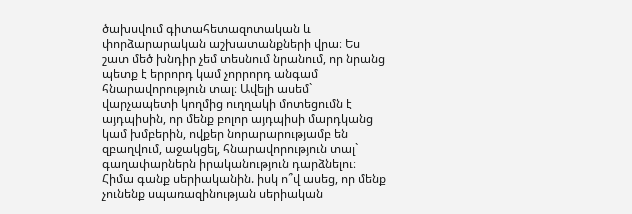ծախսվում գիտահետազոտական և փորձարարական աշխատանքների վրա։ Ես շատ մեծ խնդիր չեմ տեսնում նրանում, որ նրանց պետք է երրորդ կամ չորրորդ անգամ հնարավորություն տալ։ Ավելի ասեմ` վարչապետի կողմից ուղղակի մոտեցումն է այդպիսին, որ մենք բոլոր այդպիսի մարդկանց կամ խմբերին, ովքեր նորարարությամբ են զբաղվում, աջակցել, հնարավորություն տալ` գաղափարներն իրականություն դարձնելու։ Հիմա գանք սերիականին. իսկ ո՞վ ասեց, որ մենք չունենք սպառազինության սերիական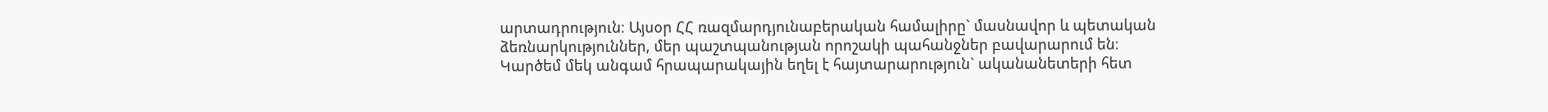արտադրություն։ Այսօր ՀՀ ռազմարդյունաբերական համալիրը` մասնավոր և պետական ձեռնարկություններ, մեր պաշտպանության որոշակի պահանջներ բավարարում են։
Կարծեմ մեկ անգամ հրապարակային եղել է հայտարարություն` ականանետերի հետ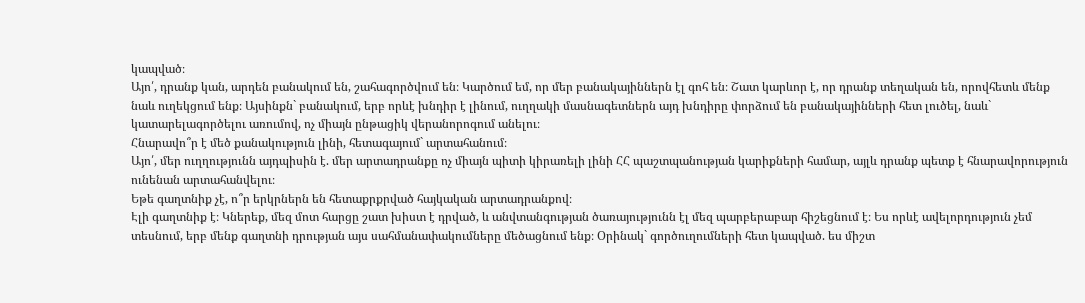կապված։
Այո՛, դրանք կան, արդեն բանակում են, շահագործվում են։ Կարծում եմ, որ մեր բանակայիններն էլ գոհ են։ Շատ կարևոր է, որ դրանք տեղական են, որովհետև մենք նաև ուղեկցում ենք։ Այսինքն` բանակում, երբ որևէ խնդիր է լինում, ուղղակի մասնագետներն այդ խնդիրը փորձում են բանակայինների հետ լուծել, նաև` կատարելագործելու առումով, ոչ միայն ընթացիկ վերանորոգում անելու։
Հնարավո՞ր է մեծ քանակություն լինի, հետագայում` արտահանում։
Այո՛, մեր ուղղությունն այդպիսին է. մեր արտադրանքը ոչ միայն պիտի կիրառելի լինի ՀՀ պաշտպանության կարիքների համար, այլև դրանք պետք է հնարավորություն ունենան արտահանվելու։
Եթե գաղտնիք չէ, ո՞ր երկրներն են հետաքրքրված հայկական արտադրանքով։
Էլի գաղտնիք է։ Կներեք, մեզ մոտ հարցը շատ խիստ է դրված, և անվտանգության ծառայությունն էլ մեզ պարբերաբար հիշեցնում է։ Ես որևէ ավելորդություն չեմ տեսնում, երբ մենք գաղտնի դրության այս սահմանափակումները մեծացնում ենք։ Օրինակ` գործուղումների հետ կապված. ես միշտ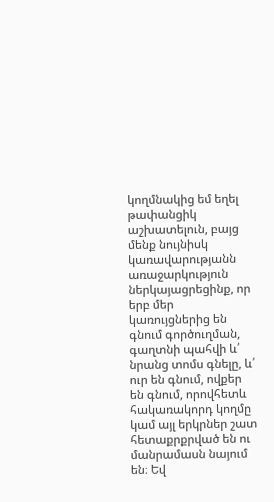կողմնակից եմ եղել թափանցիկ աշխատելուն, բայց մենք նույնիսկ կառավարությանն առաջարկություն ներկայացրեցինք, որ երբ մեր կառույցներից են գնում գործուղման, գաղտնի պահվի և՛ նրանց տոմս գնելը, և՛ ուր են գնում, ովքեր են գնում, որովհետև հակառակորդ կողմը կամ այլ երկրներ շատ հետաքրքրված են ու մանրամասն նայում են։ Եվ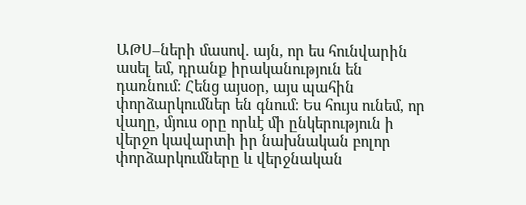ԱԹՍ–ների մասով. այն, որ ես հունվարին ասել եմ, դրանք իրականություն են դառնում։ Հենց այսօր, այս պահին փորձարկումներ են գնում։ Ես հույս ունեմ, որ վաղը, մյուս օրը որևէ մի ընկերություն ի վերջո կավարտի իր նախնական բոլոր փորձարկումները և վերջնական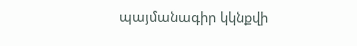պայմանագիր կկնքվի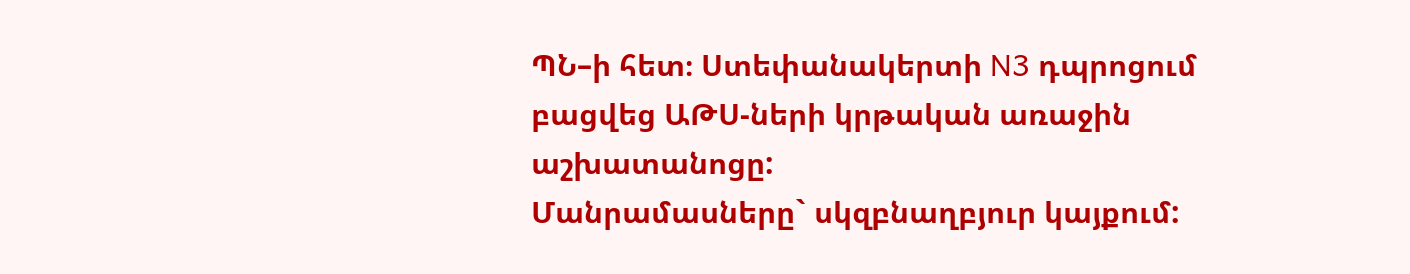ՊՆ–ի հետ։ Ստեփանակերտի N3 դպրոցում բացվեց ԱԹՍ-ների կրթական առաջին աշխատանոցը:
Մանրամասները` սկզբնաղբյուր կայքում: